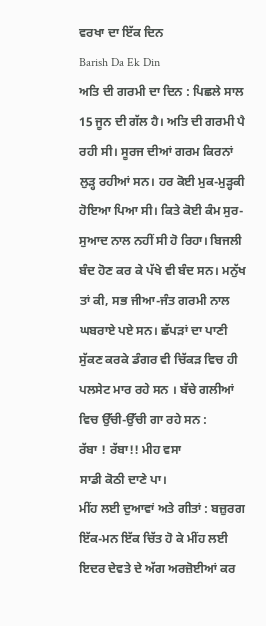ਵਰਖਾ ਦਾ ਇੱਕ ਦਿਨ
Barish Da Ek Din
ਅਤਿ ਦੀ ਗਰਮੀ ਦਾ ਦਿਨ : ਪਿਛਲੇ ਸਾਲ 15 ਜੂਨ ਦੀ ਗੱਲ ਹੈ। ਅਤਿ ਦੀ ਗਰਮੀ ਪੈ ਰਹੀ ਸੀ। ਸੂਰਜ ਦੀਆਂ ਗਰਮ ਕਿਰਨਾਂ ਲੁੜ੍ਹ ਰਹੀਆਂ ਸਨ। ਹਰ ਕੋਈ ਮੁਕ-ਮੁੜ੍ਹਕੀ ਹੋਇਆ ਪਿਆ ਸੀ। ਕਿਤੇ ਕੋਈ ਕੰਮ ਸੁਰ-ਸੁਆਦ ਨਾਲ ਨਹੀਂ ਸੀ ਹੋ ਰਿਹਾ। ਬਿਜਲੀ ਬੰਦ ਹੋਣ ਕਰ ਕੇ ਪੱਖੇ ਵੀ ਬੰਦ ਸਨ। ਮਨੁੱਖ ਤਾਂ ਕੀ, ਸਭ ਜੀਆ-ਜੰਤ ਗਰਮੀ ਨਾਲ ਘਬਰਾਏ ਪਏ ਸਨ। ਛੱਪੜਾਂ ਦਾ ਪਾਣੀ ਸੁੱਕਣ ਕਰਕੇ ਡੰਗਰ ਵੀ ਚਿੱਕੜ ਵਿਚ ਹੀ ਪਲਸੇਟ ਮਾਰ ਰਹੇ ਸਨ । ਬੱਚੇ ਗਲੀਆਂ ਵਿਚ ਉੱਚੀ-ਉੱਚੀ ਗਾ ਰਹੇ ਸਨ :
ਰੱਬਾ ! ਰੱਬਾ!! ਮੀਹ ਵਸਾ
ਸਾਡੀ ਕੋਠੀ ਦਾਣੇ ਪਾ।
ਮੀਂਹ ਲਈ ਦੁਆਵਾਂ ਅਤੇ ਗੀਤਾਂ : ਬਜ਼ੁਰਗ ਇੱਕ-ਮਨ ਇੱਕ ਚਿੱਤ ਹੋ ਕੇ ਮੀਂਹ ਲਈ ਇਦਰ ਦੇਵਤੇ ਦੇ ਅੱਗ ਅਰਜ਼ੋਈਆਂ ਕਰ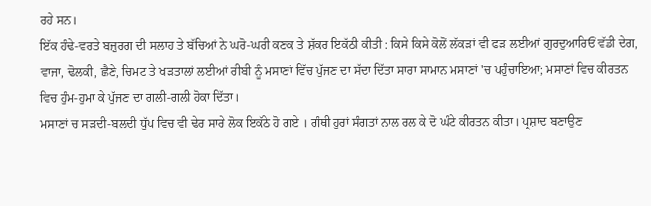ਰਹੇ ਸਨ।
ਇੱਕ ਹੰਢੇ-ਵਰਤੇ ਬਜ਼ੁਰਗ ਦੀ ਸਲਾਹ ਤੇ ਬੱਚਿਆਂ ਨੇ ਘਰੋ-ਘਰੀ ਕਣਕ ਤੇ ਸ਼ੱਕਰ ਇਕੱਠੀ ਕੀਤੀ : ਕਿਸੇ ਕਿਸੇ ਕੋਲੋਂ ਲੱਕੜਾਂ ਵੀ ਫੜ ਲਈਆਂ ਗੁਰਦੁਆਰਿਓਂ ਵੱਡੀ ਦੇਗ, ਵਾਜਾ, ਢੋਲਕੀ, ਛੈਣੇ, ਚਿਮਟ ਤੇ ਖੜਤਾਲਾਂ ਲਈਆਂ ਰੀਬੀ ਨੂੰ ਮਸਾਣਾਂ ਵਿੱਚ ਪੁੱਜਣ ਦਾ ਸੱਦਾ ਦਿੱਤਾ ਸਾਰਾ ਸਾਮਾਨ ਮਸਾਣਾਂ 'ਚ ਪਹੁੰਚਾਇਆ; ਮਸਾਣਾਂ ਵਿਚ ਕੀਰਤਨ ਵਿਚ ਹੁੰਮ-ਹੁਮਾ ਕੇ ਪੁੱਜਣ ਦਾ ਗਲੀ-ਗਲੀ ਹੋਕਾ ਦਿੱਤਾ।
ਮਸਾਣਾਂ ਚ ਸੜਦੀ-ਬਲਦੀ ਧੁੱਪ ਵਿਚ ਵੀ ਢੇਰ ਸਾਰੇ ਲੋਕ ਇਕੱਠੇ ਹੋ ਗਏ । ਗੰਥੀ ਹੁਰਾਂ ਸੰਗਤਾਂ ਨਾਲ ਰਲ ਕੇ ਦੋ ਘੰਟੇ ਕੀਰਤਨ ਕੀਤਾ। ਪ੍ਰਸ਼ਾਦ ਬਣਾਉਣ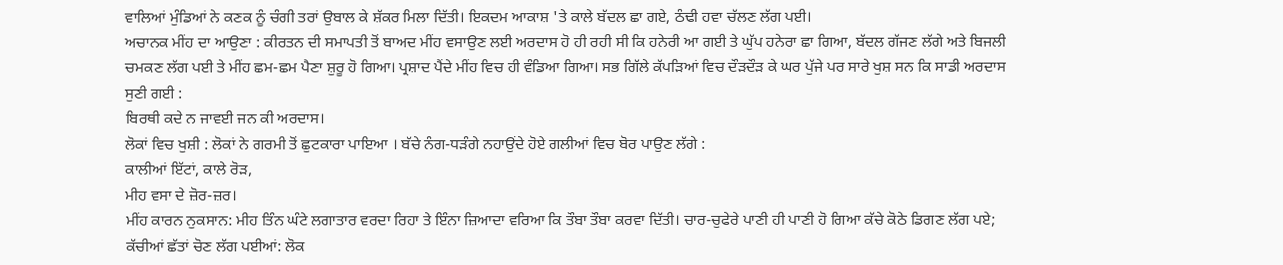ਵਾਲਿਆਂ ਮੁੰਡਿਆਂ ਨੇ ਕਣਕ ਨੂੰ ਚੰਗੀ ਤਰਾਂ ਉਬਾਲ ਕੇ ਸ਼ੱਕਰ ਮਿਲਾ ਦਿੱਤੀ। ਇਕਦਮ ਆਕਾਸ਼ 'ਤੇ ਕਾਲੇ ਬੱਦਲ ਛਾ ਗਏ, ਠੰਢੀ ਹਵਾ ਚੱਲਣ ਲੱਗ ਪਈ।
ਅਚਾਨਕ ਮੀਂਹ ਦਾ ਆਉਣਾ : ਕੀਰਤਨ ਦੀ ਸਮਾਪਤੀ ਤੋਂ ਬਾਅਦ ਮੀਂਹ ਵਸਾਉਣ ਲਈ ਅਰਦਾਸ ਹੋ ਹੀ ਰਹੀ ਸੀ ਕਿ ਹਨੇਰੀ ਆ ਗਈ ਤੇ ਘੁੱਪ ਹਨੇਰਾ ਛਾ ਗਿਆ, ਬੱਦਲ ਗੱਜਣ ਲੱਗੇ ਅਤੇ ਬਿਜਲੀ ਚਮਕਣ ਲੱਗ ਪਈ ਤੇ ਮੀਂਹ ਛਮ-ਛਮ ਪੈਣਾ ਸ਼ੁਰੂ ਹੋ ਗਿਆ। ਪ੍ਰਸ਼ਾਦ ਪੈਂਦੇ ਮੀਂਹ ਵਿਚ ਹੀ ਵੰਡਿਆ ਗਿਆ। ਸਭ ਗਿੱਲੇ ਕੱਪੜਿਆਂ ਵਿਚ ਦੌੜਦੌੜ ਕੇ ਘਰ ਪੁੱਜੇ ਪਰ ਸਾਰੇ ਖੁਸ਼ ਸਨ ਕਿ ਸਾਡੀ ਅਰਦਾਸ ਸੁਣੀ ਗਈ :
ਬਿਰਥੀ ਕਦੇ ਨ ਜਾਵਈ ਜਨ ਕੀ ਅਰਦਾਸ।
ਲੋਕਾਂ ਵਿਚ ਖੁਸ਼ੀ : ਲੋਕਾਂ ਨੇ ਗਰਮੀ ਤੋਂ ਛੁਟਕਾਰਾ ਪਾਇਆ । ਬੱਚੇ ਨੰਗ-ਧੜੰਗੇ ਨਹਾਉਂਦੇ ਹੋਏ ਗਲੀਆਂ ਵਿਚ ਬੋਰ ਪਾਉਣ ਲੱਗੇ :
ਕਾਲੀਆਂ ਇੱਟਾਂ, ਕਾਲੇ ਰੋੜ,
ਮੀਹ ਵਸਾ ਦੇ ਜ਼ੋਰ-ਜ਼ਰ।
ਮੀਂਹ ਕਾਰਨ ਨੁਕਸਾਨ: ਮੀਹ ਤਿੰਨ ਘੰਟੇ ਲਗਾਤਾਰ ਵਰਦਾ ਰਿਹਾ ਤੇ ਇੰਨਾ ਜ਼ਿਆਦਾ ਵਰਿਆ ਕਿ ਤੌਬਾ ਤੌਬਾ ਕਰਵਾ ਦਿੱਤੀ। ਚਾਰ-ਚੁਫੇਰੇ ਪਾਣੀ ਹੀ ਪਾਣੀ ਹੋ ਗਿਆ ਕੱਚੇ ਕੋਠੇ ਡਿਗਣ ਲੱਗ ਪਏ; ਕੱਚੀਆਂ ਛੱਤਾਂ ਚੋਣ ਲੱਗ ਪਈਆਂ: ਲੋਕ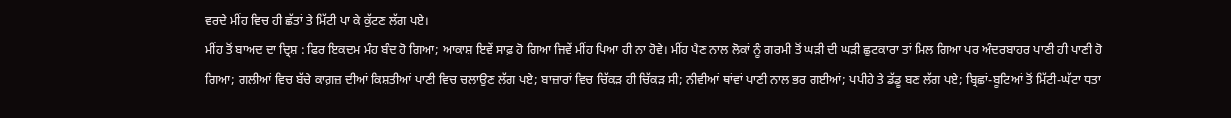ਵਰਦੇ ਮੀਂਹ ਵਿਚ ਹੀ ਛੱਤਾਂ ਤੇ ਮਿੱਟੀ ਪਾ ਕੇ ਕੁੱਟਣ ਲੱਗ ਪਏ।
ਮੀਂਹ ਤੋਂ ਬਾਅਦ ਦਾ ਦ੍ਰਿਸ਼ : ਫਿਰ ਇਕਦਮ ਮੰਹ ਬੰਦ ਹੋ ਗਿਆ; ਆਕਾਸ਼ ਇਵੇਂ ਸਾਫ਼ ਹੋ ਗਿਆ ਜਿਵੇਂ ਮੀਂਹ ਪਿਆ ਹੀ ਨਾ ਹੋਵੇ। ਮੀਂਹ ਪੈਣ ਨਾਲ ਲੋਕਾਂ ਨੂੰ ਗਰਮੀ ਤੋਂ ਘੜੀ ਦੀ ਘੜੀ ਛੁਟਕਾਰਾ ਤਾਂ ਮਿਲ ਗਿਆ ਪਰ ਅੰਦਰਬਾਹਰ ਪਾਣੀ ਹੀ ਪਾਣੀ ਹੋ ਗਿਆ; ਗਲੀਆਂ ਵਿਚ ਬੱਚੇ ਕਾਗ਼ਜ਼ ਦੀਆਂ ਕਿਸ਼ਤੀਆਂ ਪਾਣੀ ਵਿਚ ਚਲਾਉਣ ਲੱਗ ਪਏ; ਬਾਜ਼ਾਰਾਂ ਵਿਚ ਚਿੱਕੜ ਹੀ ਚਿੱਕੜ ਸੀ; ਨੀਵੀਆਂ ਥਾਂਵਾਂ ਪਾਣੀ ਨਾਲ ਭਰ ਗਈਆਂ; ਪਪੀਹੇ ਤੇ ਡੱਡੂ ਬਣ ਲੱਗ ਪਏ; ਬ੍ਰਿਛਾਂ-ਬੂਟਿਆਂ ਤੋਂ ਮਿੱਟੀ-ਘੱਟਾ ਧਤਾ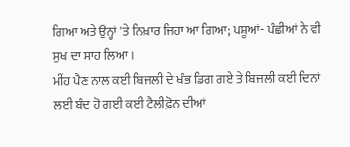ਗਿਆ ਅਤੇ ਉਨ੍ਹਾਂ 'ਤੇ ਨਿਖ਼ਾਰ ਜਿਹਾ ਆ ਗਿਆ; ਪਸ਼ੂਆਂ- ਪੰਛੀਆਂ ਨੇ ਵੀ ਸੁਖ ਦਾ ਸਾਹ ਲਿਆ।
ਮੀਂਹ ਪੈਣ ਨਾਲ ਕਈ ਬਿਜਲੀ ਦੇ ਖੰਭ ਡਿਗ ਗਏ ਤੇ ਬਿਜਲੀ ਕਈ ਦਿਨਾਂ ਲਈ ਬੰਦ ਹੋ ਗਈ ਕਈ ਟੈਲੀਫ਼ੋਨ ਦੀਆਂ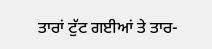ਤਾਰਾਂ ਟੁੱਟ ਗਈਆਂ ਤੇ ਤਾਰ-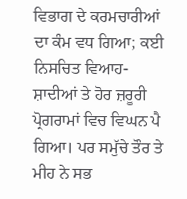ਵਿਭਾਗ ਦੇ ਕਰਮਚਾਰੀਆਂ ਦਾ ਕੰਮ ਵਧ ਗਿਆ; ਕਈ ਨਿਸਚਿਤ ਵਿਆਹ-ਸ਼ਾਦੀਆਂ ਤੇ ਹੋਰ ਜ਼ਰੂਰੀ ਪ੍ਰੋਗਰਾਮਾਂ ਵਿਚ ਵਿਘਨ ਪੈ ਗਿਆ। ਪਰ ਸਮੁੱਚੇ ਤੌਰ ਤੇ ਮੀਹ ਨੇ ਸਭ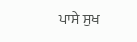ਪਾਸੇ ਸੁਖ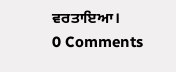ਵਰਤਾਇਆ।
0 Comments